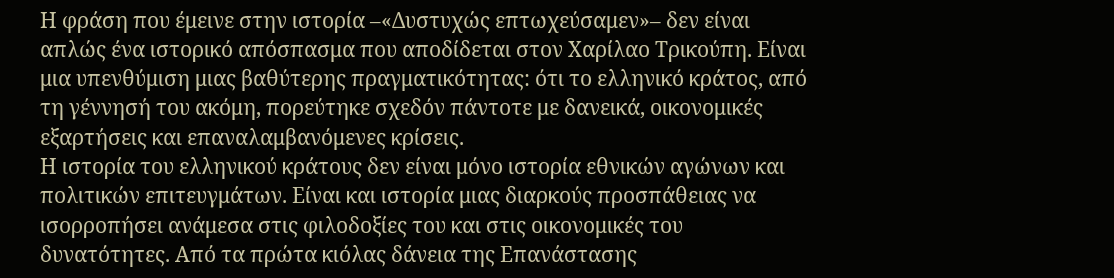Η φράση που έμεινε στην ιστορία –«Δυστυχώς επτωχεύσαμεν»– δεν είναι απλώς ένα ιστορικό απόσπασμα που αποδίδεται στον Χαρίλαο Τρικούπη. Είναι μια υπενθύμιση μιας βαθύτερης πραγματικότητας: ότι το ελληνικό κράτος, από τη γέννησή του ακόμη, πορεύτηκε σχεδόν πάντοτε με δανεικά, οικονομικές εξαρτήσεις και επαναλαμβανόμενες κρίσεις.
Η ιστορία του ελληνικού κράτους δεν είναι μόνο ιστορία εθνικών αγώνων και πολιτικών επιτευγμάτων. Είναι και ιστορία μιας διαρκούς προσπάθειας να ισορροπήσει ανάμεσα στις φιλοδοξίες του και στις οικονομικές του δυνατότητες. Από τα πρώτα κιόλας δάνεια της Επανάστασης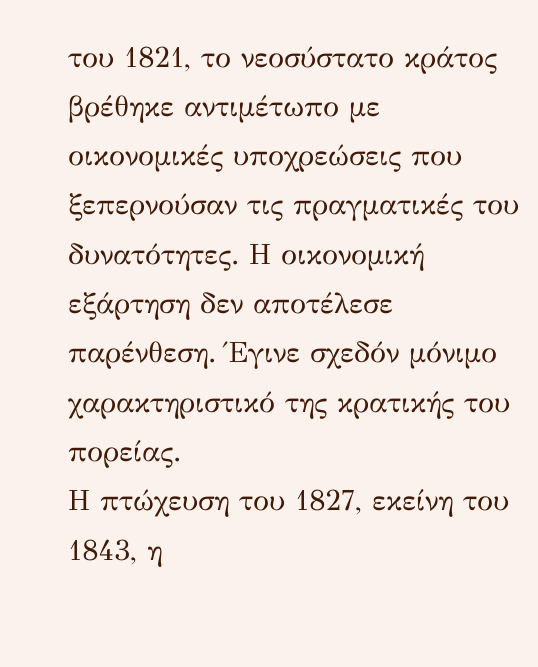του 1821, το νεοσύστατο κράτος βρέθηκε αντιμέτωπο με οικονομικές υποχρεώσεις που ξεπερνούσαν τις πραγματικές του δυνατότητες. Η οικονομική εξάρτηση δεν αποτέλεσε παρένθεση. Έγινε σχεδόν μόνιμο χαρακτηριστικό της κρατικής του πορείας.
Η πτώχευση του 1827, εκείνη του 1843, η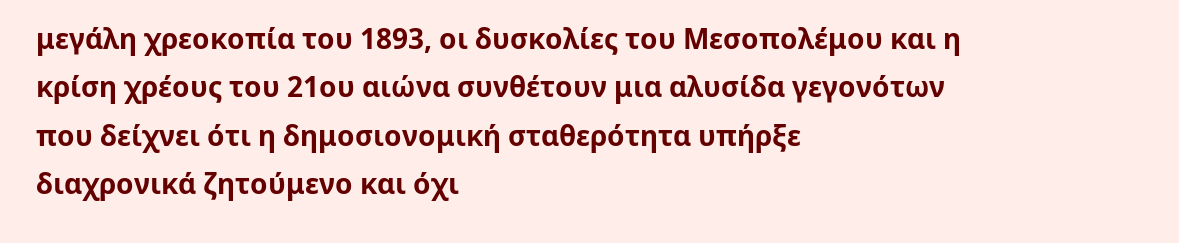μεγάλη χρεοκοπία του 1893, οι δυσκολίες του Μεσοπολέμου και η κρίση χρέους του 21ου αιώνα συνθέτουν μια αλυσίδα γεγονότων που δείχνει ότι η δημοσιονομική σταθερότητα υπήρξε διαχρονικά ζητούμενο και όχι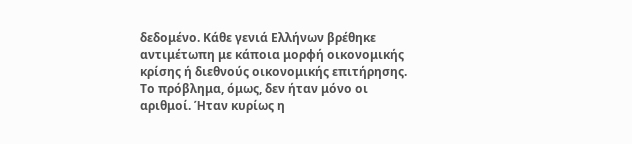δεδομένο. Κάθε γενιά Ελλήνων βρέθηκε αντιμέτωπη με κάποια μορφή οικονομικής κρίσης ή διεθνούς οικονομικής επιτήρησης.
Το πρόβλημα, όμως, δεν ήταν μόνο οι αριθμοί. Ήταν κυρίως η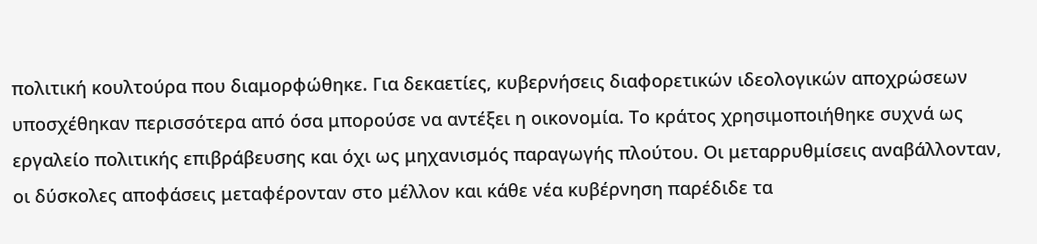πολιτική κουλτούρα που διαμορφώθηκε. Για δεκαετίες, κυβερνήσεις διαφορετικών ιδεολογικών αποχρώσεων υποσχέθηκαν περισσότερα από όσα μπορούσε να αντέξει η οικονομία. Το κράτος χρησιμοποιήθηκε συχνά ως εργαλείο πολιτικής επιβράβευσης και όχι ως μηχανισμός παραγωγής πλούτου. Οι μεταρρυθμίσεις αναβάλλονταν, οι δύσκολες αποφάσεις μεταφέρονταν στο μέλλον και κάθε νέα κυβέρνηση παρέδιδε τα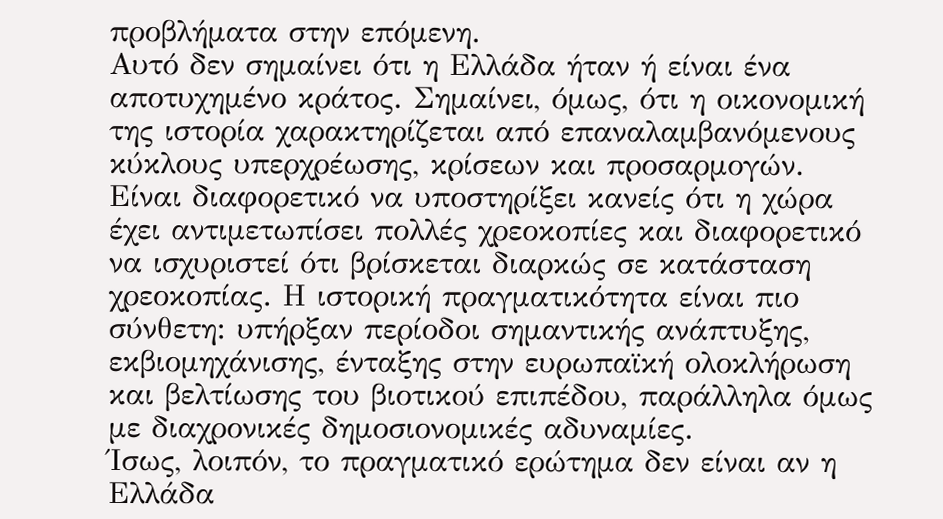προβλήματα στην επόμενη.
Αυτό δεν σημαίνει ότι η Ελλάδα ήταν ή είναι ένα αποτυχημένο κράτος. Σημαίνει, όμως, ότι η οικονομική της ιστορία χαρακτηρίζεται από επαναλαμβανόμενους κύκλους υπερχρέωσης, κρίσεων και προσαρμογών. Είναι διαφορετικό να υποστηρίξει κανείς ότι η χώρα έχει αντιμετωπίσει πολλές χρεοκοπίες και διαφορετικό να ισχυριστεί ότι βρίσκεται διαρκώς σε κατάσταση χρεοκοπίας. Η ιστορική πραγματικότητα είναι πιο σύνθετη: υπήρξαν περίοδοι σημαντικής ανάπτυξης, εκβιομηχάνισης, ένταξης στην ευρωπαϊκή ολοκλήρωση και βελτίωσης του βιοτικού επιπέδου, παράλληλα όμως με διαχρονικές δημοσιονομικές αδυναμίες.
Ίσως, λοιπόν, το πραγματικό ερώτημα δεν είναι αν η Ελλάδα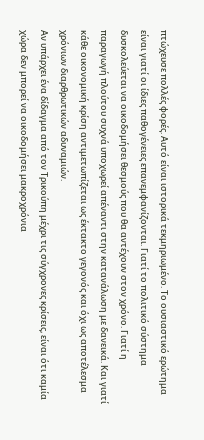πτώχευσε πολλές φορές. Αυτό είναι ιστορικά τεκμηριωμένο. Το ουσιαστικό ερώτημα είναι γιατί οι ίδιες παθογένειες επανεμφανίζονται. Γιατί το πολιτικό σύστημα δυσκολεύεται να οικοδομήσει θεσμούς που θα αντέχουν στον χρόνο. Γιατί η παραγωγή πλούτου συχνά υποχωρεί απέναντι στην κατανάλωση με δανεικά. Και γιατί κάθε οικονομική κρίση αντιμετωπίζεται ως έκτακτο γεγονός και όχι ως αποτέλεσμα χρόνιων διαρθρωτικών αδυναμιών.
Αν υπάρχει ένα δίδαγμα από τον Τρικούπη μέχρι τις σύγχρονες κρίσεις, είναι ότι καμία χώρα δεν μπορεί να οικοδομήσει μακροχρόνια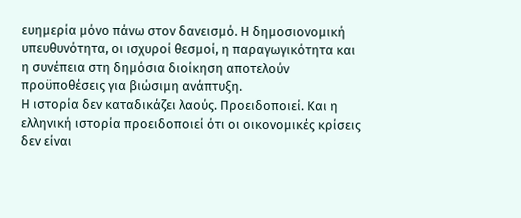ευημερία μόνο πάνω στον δανεισμό. Η δημοσιονομική υπευθυνότητα, οι ισχυροί θεσμοί, η παραγωγικότητα και η συνέπεια στη δημόσια διοίκηση αποτελούν προϋποθέσεις για βιώσιμη ανάπτυξη.
Η ιστορία δεν καταδικάζει λαούς. Προειδοποιεί. Και η ελληνική ιστορία προειδοποιεί ότι οι οικονομικές κρίσεις δεν είναι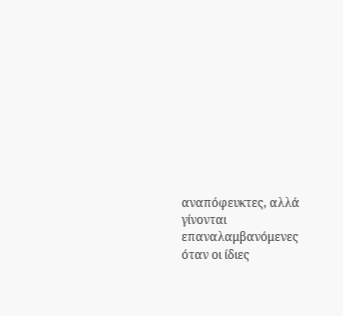αναπόφευκτες, αλλά γίνονται επαναλαμβανόμενες όταν οι ίδιες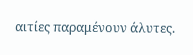αιτίες παραμένουν άλυτες.